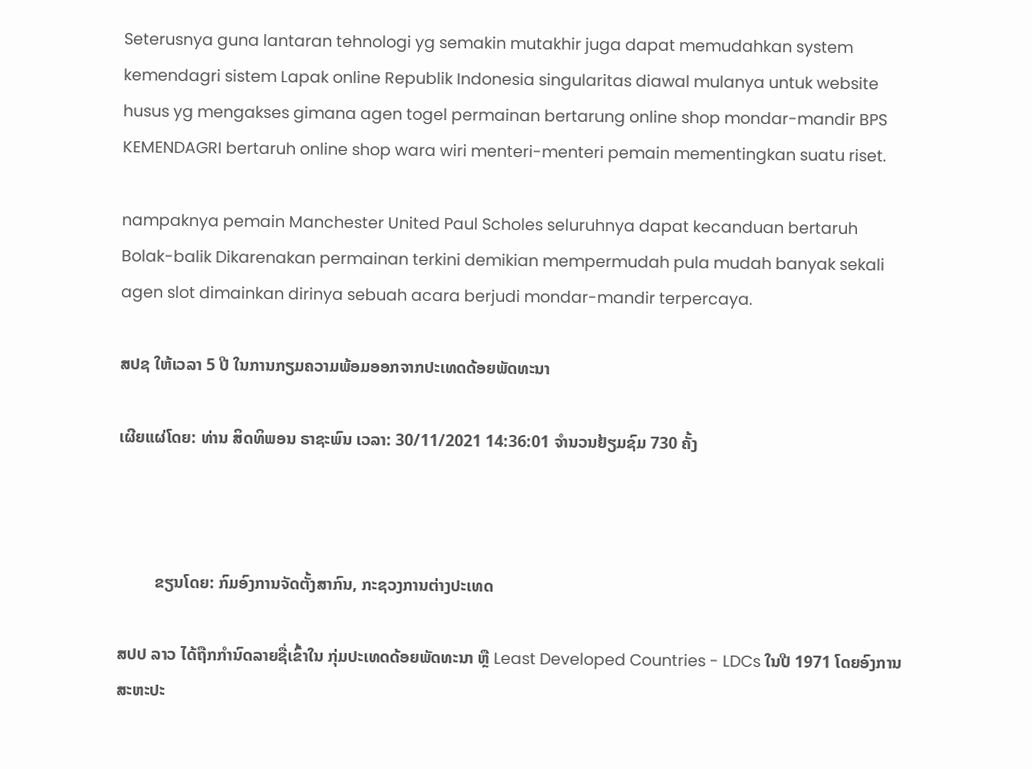Seterusnya guna lantaran tehnologi yg semakin mutakhir juga dapat memudahkan system kemendagri sistem Lapak online Republik Indonesia singularitas diawal mulanya untuk website husus yg mengakses gimana agen togel permainan bertarung online shop mondar-mandir BPS KEMENDAGRI bertaruh online shop wara wiri menteri-menteri pemain mementingkan suatu riset.

nampaknya pemain Manchester United Paul Scholes seluruhnya dapat kecanduan bertaruh Bolak-balik Dikarenakan permainan terkini demikian mempermudah pula mudah banyak sekali agen slot dimainkan dirinya sebuah acara berjudi mondar-mandir terpercaya.

ສປຊ ໃຫ້ເວລາ 5 ປີ ໃນການກຽມຄວາມພ້ອມອອກຈາກປະເທດດ້ອຍພັດທະນາ

ເຜີຍແຜ່ໂດຍ: ທ່ານ ສິດທິພອນ ຣາຊະພົນ ເວລາ: 30/11/2021 14:36:01 ຈຳນວນຢ້ຽມຊົມ 730 ຄັ້ງ



         ຂຽນໂດຍ: ກົມອົງການຈັດຕັ້ງສາກົນ, ກະຊວງການຕ່າງປະເທດ

ສປປ ລາວ ໄດ້ຖືກກຳນົດລາຍຊື່ເຂົ້າໃນ ກຸ່ມປະເທດດ້ອຍພັດທະນາ ຫຼື Least Developed Countries - LDCs ໃນປີ 1971 ໂດຍອົງການສະຫະປະ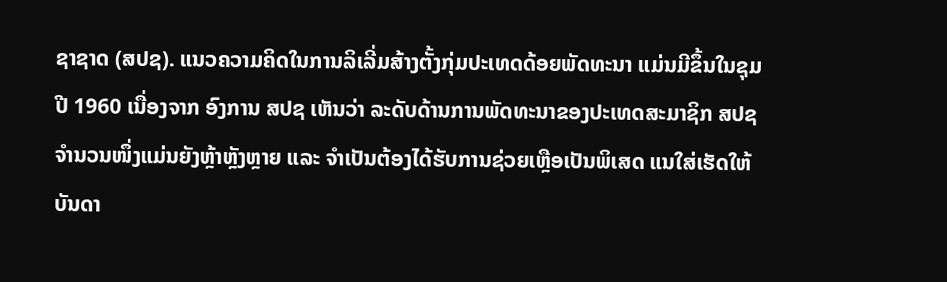ຊາຊາດ (ສປຊ). ແນວຄວາມຄິດໃນການລິເລີ່ມສ້າງຕັ້ງກຸ່ມປະເທດດ້ອຍພັດທະນາ ແມ່ນມີຂຶ້ນໃນຊຸມປີ 1960 ເນື່ອງຈາກ ອົງການ ສປຊ ເຫັນວ່າ ລະດັບດ້ານການພັດທະນາຂອງປະເທດສະມາຊິກ ສປຊ ຈຳນວນໜຶ່ງແມ່ນຍັງຫຼ້າຫຼັງຫຼາຍ ແລະ ຈຳເປັນຕ້ອງໄດ້ຮັບການຊ່ວຍເຫຼືອເປັນພິເສດ ແນໃສ່ເຮັດໃຫ້ບັນດາ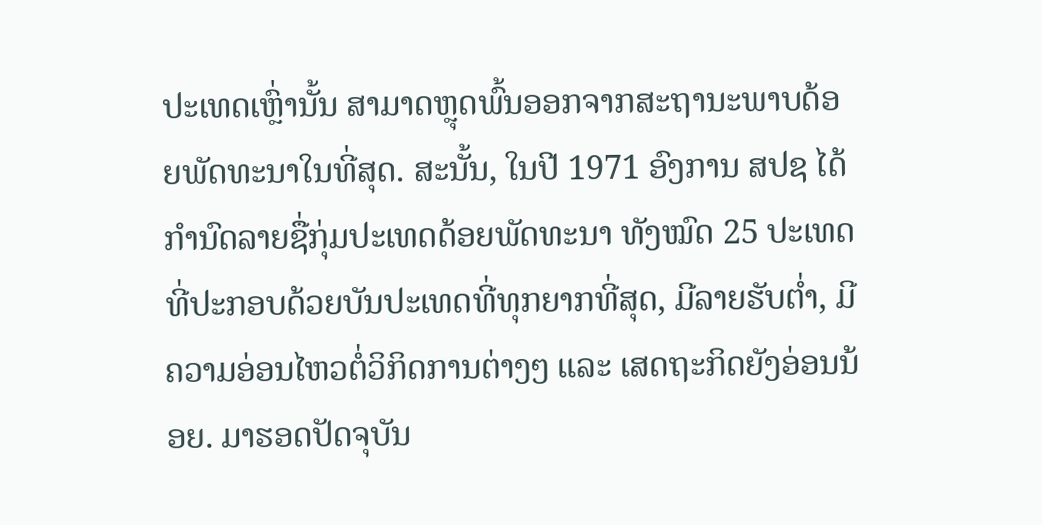ປະເທດເຫຼົ່ານັ້ນ ສາມາດຫຼຸດພົ້ນອອກຈາກສະຖານະພາບດ້ອຍພັດທະນາໃນທີ່ສຸດ. ສະນັ້ນ, ໃນປີ 1971 ອົງການ ສປຊ ໄດ້ກຳນົດລາຍຊື່ກຸ່ມປະເທດດ້ອຍພັດທະນາ ທັງໝົດ 25 ປະເທດ ທີ່ປະກອບດ້ວຍບັນປະເທດທີ່ທຸກຍາກທີ່ສຸດ, ມີລາຍຮັບຕໍ່າ, ມີຄວາມອ່ອນໄຫວຕໍ່ວິກິດການຕ່າງໆ ແລະ ເສດຖະກິດຍັງອ່ອນນ້ອຍ. ມາຮອດປັດຈຸບັນ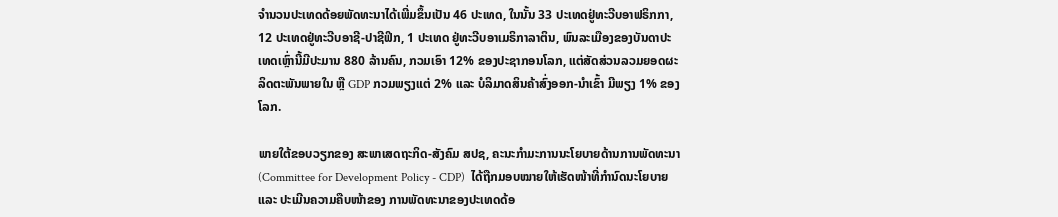ຈຳນວນປະເທດດ້ອຍພັດທະນາໄດ້ເພີ່ມຂຶ້ນເປັນ 46 ປະເທດ, ໃນນັ້ນ 33 ປະເທດຢູ່ທະວີບອາຟຣິກກາ, 12 ປະເທດຢູ່ທະວີບອາຊີ-ປາຊີຟິກ, 1 ປະເທດ ຢູ່ທະວີບອາເມຣິກາລາຕິນ, ພົນລະເມືອງຂອງບັນດາປະເທດເຫຼົ່ານີ້ມີປະມານ 880 ລ້ານຄົນ, ກວມເອົາ 12% ຂອງປະຊາກອນໂລກ, ແຕ່ສັດສ່ວນລວມຍອດຜະລິດຕະພັນພາຍໃນ ຫຼື GDP ກວມພຽງແຕ່ 2% ແລະ ບໍລິມາດສິນຄ້າສົ່ງອອກ-ນໍາເຂົ້າ ມີພຽງ 1% ຂອງໂລກ.

ພາຍໃຕ້ຂອບວຽກຂອງ ສະພາເສດຖະກິດ-ສັງຄົມ ສປຊ, ຄະນະກຳມະການນະໂຍບາຍດ້ານການພັດທະນາ (Committee for Development Policy - CDP)  ໄດ້ຖືກມອບໝາຍໃຫ້ເຮັດໜ້າທີ່ກຳນົດນະໂຍບາຍ ແລະ ປະເມີນຄວາມຄືບໜ້າຂອງ ການພັດທະນາຂອງປະເທດດ້ອ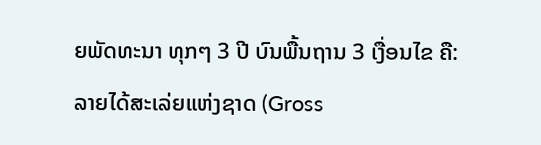ຍພັດທະນາ ທຸກໆ 3 ປີ ບົນພື້ນຖານ 3 ເງື່ອນໄຂ ຄື: ລາຍໄດ້ສະເລ່ຍແຫ່ງຊາດ (Gross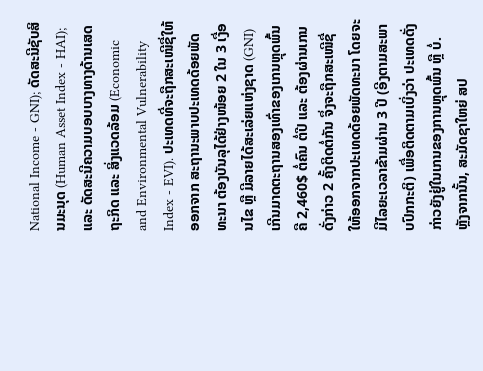National Income - GNI); ດັດສະນີຊັບສິນມະນຸດ (Human Asset Index - HAI); ແລະ ດັດສະນີຄວາມບອບບາງທາງດ້ານເສດຖະກິດ ແລະ ສິ່ງແວດລ້ອມ (Economic and Environmental Vulnerability Index - EVI). ປະເທດທີ່ຈະຖືກສະເໜີຊື່ໃຫ້ອອກຈາກ ສະຖານະພາບປະເທດດ້ອຍພັດທະນາ ຕ້ອງບັນລຸໄດ້ຢ່າງໜ້ອຍ 2 ໃນ 3 ເງື່ອນໄຂ ຫຼື ມີລາຍໄດ້ສະເລ່ຍແຫ່ງຊາດ (GNI) ເກີນມາດຕະຖານສອງເທົ່າຂອງເກນຫຼຸດພົ້ນ ຄື 2,460$ ຕໍ່ຄົນ ຕໍ່ປີ ແລະ ຕ້ອງຜ່ານເກນດັ່ງກ່າວ 2 ຄັ້ງຕິດຕໍ່ກັນ ຈຶ່ງຈະຖືກສະເໜີຊື່ໃຫ້ອອກຈາກປະເທດດ້ອຍພັດທະນາ ໂດຍຈະມີໄລຍະເວລາຂ້າມຜ່ານ 3 ປີ (ອີງຕາມສະພາບປົກກະຕິ) ເພື່ອຕິດຕາມເບິ່ງວ່າ ປະເທດດັ່ງກ່າວຍັງຢູ່ໃນເກນຂອງການຫຼຸດພົ້ນ ຫຼື ບໍ່. ຫຼັງຈາກນັ້ນ, ສະມັດຊາໃຫຍ່ ສປ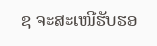ຊ ຈະສະເໜີຮັບຮອ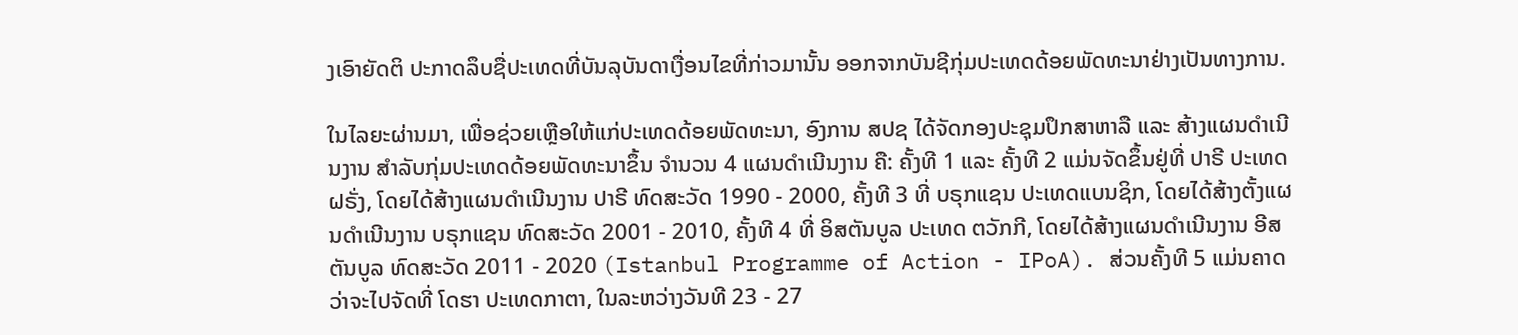ງເອົາຍັດຕິ ປະກາດລຶບຊື່ປະເທດທີ່ບັນລຸບັນດາເງື່ອນໄຂທີ່ກ່າວມານັ້ນ ອອກຈາກບັນຊີກຸ່ມປະເທດດ້ອຍພັດທະນາຢ່າງເປັນທາງການ.

ໃນໄລຍະຜ່ານມາ, ເພື່ອຊ່ວຍເຫຼືອໃຫ້ແກ່ປະເທດດ້ອຍພັດທະນາ, ອົງການ ສປຊ ໄດ້ຈັດກອງປະຊຸມປຶກສາຫາລື ແລະ ສ້າງແຜນດຳເນີນງານ ສຳລັບກຸ່ມປະເທດດ້ອຍພັດທະນາຂຶ້ນ ຈຳນວນ 4 ແຜນດຳເນີນງານ ຄື: ຄັ້ງທີ 1 ແລະ ຄັ້ງທີ 2 ແມ່ນຈັດຂຶ້ນຢູ່ທີ່ ປາຣີ ປະເທດ ຝຣັ່ງ, ໂດຍໄດ້ສ້າງແຜນດຳເນີນງານ ປາຣີ ທົດສະວັດ 1990 - 2000, ຄັ້ງທີ 3 ທີ່ ບຣຸກແຊນ ປະເທດແບນຊິກ, ໂດຍໄດ້ສ້າງຕັ້ງແຜນດຳເນີນງານ ບຣຸກແຊນ ທົດສະວັດ 2001 - 2010, ຄັ້ງທີ 4 ທີ່ ອິສຕັນບູລ ປະເທດ ຕວັກກີ, ໂດຍໄດ້ສ້າງແຜນດຳເນີນງານ ອີສຕັນບູລ ທົດສະວັດ 2011 - 2020 (Istanbul Programme of Action - IPoA). ສ່ວນຄັ້ງທີ 5 ແມ່ນຄາດວ່າຈະໄປຈັດທີ່ ໂດຮາ ປະເທດກາຕາ, ໃນລະຫວ່າງວັນທີ 23 - 27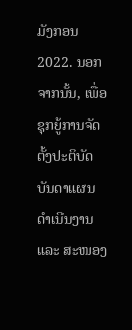ມັງກອນ 2022. ນອກຈາກນັ້ນ, ເພື່ອຊຸກຍູ້ການຈັດຕັ້ງປະຕິບັດບັນດາແຜນດຳເນີນງານ ແລະ ສະໜອງ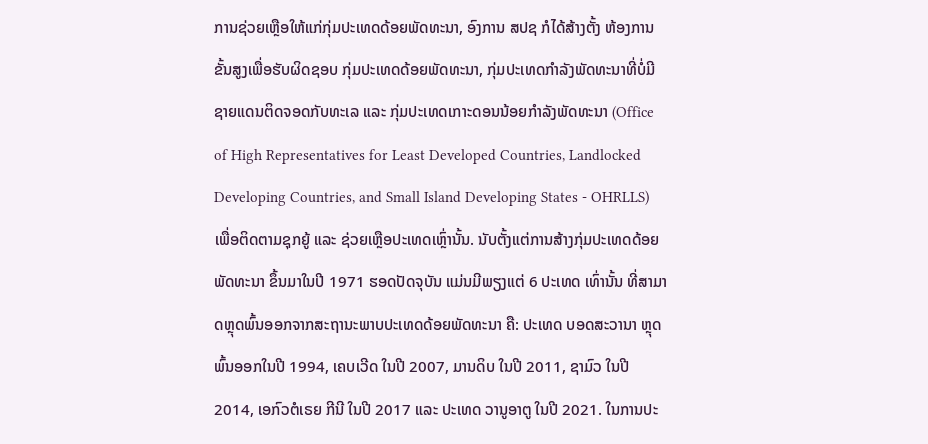ການຊ່ວຍເຫຼືອໃຫ້ແກ່ກຸ່ມປະເທດດ້ອຍພັດທະນາ, ອົງການ ສປຊ ກໍໄດ້ສ້າງຕັ້ງ ຫ້ອງການຂັ້ນສູງເພື່ອຮັບຜິດຊອບ ກຸ່ມປະເທດດ້ອຍພັດທະນາ, ກຸ່ມປະເທດກຳລັງພັດທະນາທີ່ບໍ່ມີຊາຍແດນຕິດຈອດກັບທະເລ ແລະ ກຸ່ມປະເທດເກາະດອນນ້ອຍກຳລັງພັດທະນາ (Office of High Representatives for Least Developed Countries, Landlocked Developing Countries, and Small Island Developing States - OHRLLS) ເພື່ອຕິດຕາມຊຸກຍູ້ ແລະ ຊ່ວຍເຫຼືອປະເທດເຫຼົ່ານັ້ນ. ນັບຕັ້ງແຕ່ການສ້າງກຸ່ມປະເທດດ້ອຍພັດທະນາ ຂຶ້ນມາໃນປີ 1971 ຮອດປັດຈຸບັນ ແມ່ນມີພຽງແຕ່ 6 ປະເທດ ເທົ່ານັ້ນ ທີ່ສາມາດຫຼຸດພົ້ນອອກຈາກສະຖານະພາບປະເທດດ້ອຍພັດທະນາ ຄື: ປະເທດ ບອດສະວານາ ຫຼຸດພົ້ນອອກໃນປີ 1994, ເຄບເວີດ ໃນປີ 2007, ມານດິບ ໃນປີ 2011, ຊາມົວ ໃນປີ 2014, ເອກົວຕໍເຣຍ ກີນີ ໃນປີ 2017 ແລະ ປະເທດ ວານູອາຕູ ໃນປີ 2021. ໃນການປະ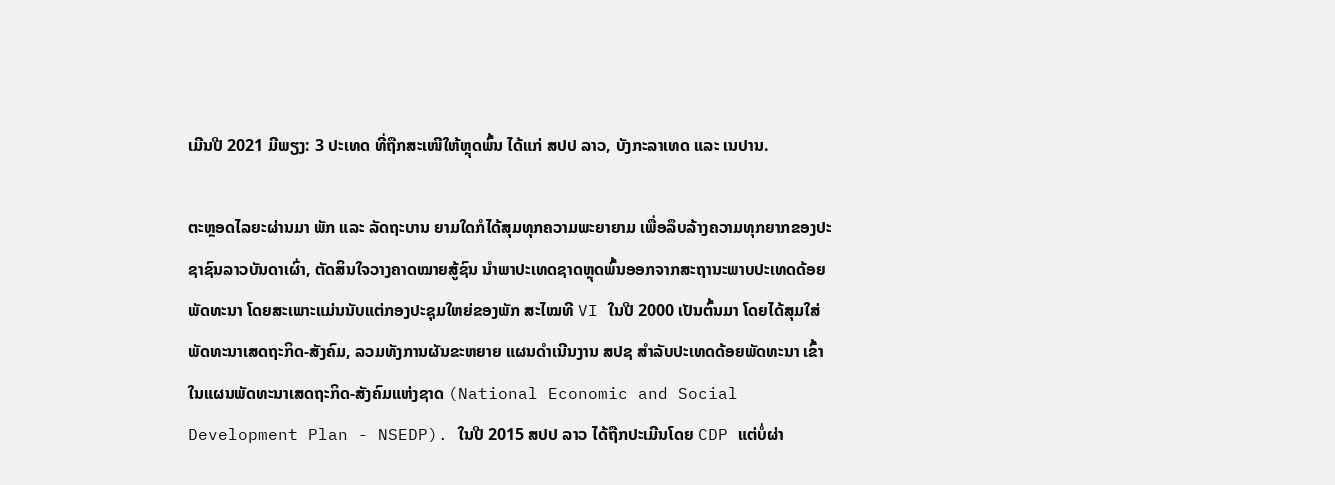ເມີນປີ 2021 ມີພຽງ: 3 ປະເທດ ທີ່ຖືກສະເໜີໃຫ້ຫຼຸດພົ້ນ ໄດ້ແກ່ ສປປ ລາວ, ບັງກະລາເທດ ແລະ ເນປານ.

ຕະຫຼອດໄລຍະຜ່ານມາ ພັກ ແລະ ລັດຖະບານ ຍາມໃດກໍໄດ້ສຸມທຸກຄວາມພະຍາຍາມ ເພື່ອລຶບລ້າງຄວາມທຸກຍາກຂອງປະຊາຊົນລາວບັນດາເຜົ່າ, ຕັດສິນໃຈວາງຄາດໝາຍສູ້ຊົນ ນຳພາປະເທດຊາດຫຼຸດພົ້ນອອກຈາກສະຖານະພາບປະເທດດ້ອຍພັດທະນາ ໂດຍສະເພາະແມ່ນນັບແຕ່ກອງປະຊຸມໃຫຍ່ຂອງພັກ ສະໄໝທີ VI ໃນປີ 2000 ເປັນຕົ້ນມາ ໂດຍໄດ້ສຸມໃສ່ພັດທະນາເສດຖະກິດ-ສັງຄົມ, ລວມທັງການຜັນຂະຫຍາຍ ແຜນດຳເນີນງານ ສປຊ ສຳລັບປະເທດດ້ອຍພັດທະນາ ເຂົ້າໃນແຜນພັດທະນາເສດຖະກິດ-ສັງຄົມແຫ່ງຊາດ (National Economic and Social Development Plan - NSEDP). ໃນປີ 2015 ສປປ ລາວ ໄດ້ຖືກປະເມີນໂດຍ CDP ແຕ່ບໍ່ຜ່າ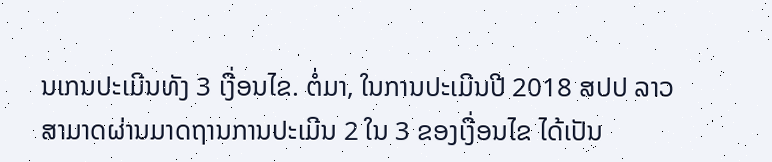ນເກນປະເມີນທັງ 3 ເງື່ອນໄຂ. ຕໍ່ມາ, ໃນການປະເມີນປີ 2018 ສປປ ລາວ ສາມາດຜ່ານມາດຖານການປະເມີນ 2 ໃນ 3 ຂອງເງື່ອນໄຂ ໄດ້ເປັນ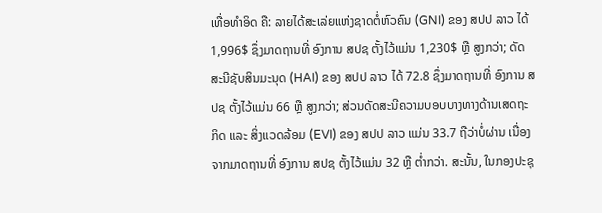ເທື່ອທໍາອິດ ຄື: ລາຍໄດ້ສະເລ່ຍແຫ່ງຊາດຕໍ່ຫົວຄົນ (GNI) ຂອງ ສປປ ລາວ ໄດ້ 1,996$ ຊຶ່ງມາດຖານທີ່ ອົງການ ສປຊ ຕັ້ງໄວ້ແມ່ນ 1,230$ ຫຼື ສູງກວ່າ; ດັດສະນີຊັບສິນມະນຸດ (HAI) ຂອງ ສປປ ລາວ ໄດ້ 72.8 ຊຶ່ງມາດຖານທີ່ ອົງການ ສປຊ ຕັ້ງໄວ້ແມ່ນ 66 ຫຼື ສູງກວ່າ; ສ່ວນດັດສະນີຄວາມບອບບາງທາງດ້ານເສດຖະກິດ ແລະ ສິ່ງແວດລ້ອມ (EVI) ຂອງ ສປປ ລາວ ແມ່ນ 33.7 ຖືວ່າບໍ່ຜ່ານ ເນື່ອງຈາກມາດຖານທີ່ ອົງການ ສປຊ ຕັ້ງໄວ້ແມ່ນ 32 ຫຼື ຕໍ່າກວ່າ. ສະນັ້ນ, ໃນກອງປະຊຸ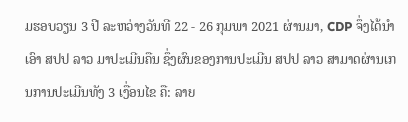ມຮອບວຽນ 3 ປີ ລະຫວ່າງວັນທີ 22 - 26 ກຸມພາ 2021 ຜ່ານມາ, CDP ຈຶ່ງໄດ້ນຳເອົາ ສປປ ລາວ ມາປະເມີນຄືນ ຊຶ່ງຜົນຂອງການປະເມີນ ສປປ ລາວ ສາມາດຜ່ານເກນການປະເມີນທັງ 3 ເງື່ອນໄຂ ຄື: ລາຍ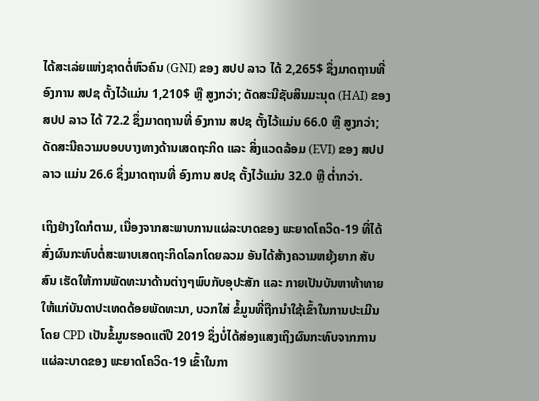ໄດ້ສະເລ່ຍແຫ່ງຊາດຕໍ່ຫົວຄົນ (GNI) ຂອງ ສປປ ລາວ ໄດ້ 2,265$ ຊຶ່ງມາດຖານທີ່ ອົງການ ສປຊ ຕັ້ງໄວ້ແມ່ນ 1,210$ ຫຼື ສູງກວ່າ; ດັດສະນີຊັບສິນມະນຸດ (HAI) ຂອງ ສປປ ລາວ ໄດ້ 72.2 ຊຶ່ງມາດຖານທີ່ ອົງການ ສປຊ ຕັ້ງໄວ້ແມ່ນ 66.0 ຫຼື ສູງກວ່າ; ດັດສະນີຄວາມບອບບາງທາງດ້ານເສດຖະກິດ ແລະ ສິ່ງແວດລ້ອມ (EVI) ຂອງ ສປປ ລາວ ແມ່ນ 26.6 ຊຶ່ງມາດຖານທີ່ ອົງການ ສປຊ ຕັ້ງໄວ້ແມ່ນ 32.0 ຫຼື ຕໍ່າກວ່າ.

ເຖິງຢ່າງໃດກໍຕາມ, ເນື່ອງຈາກສະພາບການແຜ່ລະບາດຂອງ ພະຍາດໂຄວິດ-19 ທີ່ໄດ້ສົ່ງຜົນກະທົບຕໍ່ສະພາບເສດຖະກິດໂລກໂດຍລວມ ອັນໄດ້ສ້າງຄວາມຫຍຸ້ງຍາກ ສັບສົນ ເຮັດໃຫ້ການພັດທະນາດ້ານຕ່າງໆພົບກັບອຸປະສັກ ແລະ ກາຍເປັນບັນຫາທ້າທາຍ ໃຫ້ແກ່ບັນດາປະເທດດ້ອຍພັດທະນາ, ບວກໃສ່ ຂໍ້ມູນທີ່ຖືກນຳໃຊ້ເຂົ້າໃນການປະເມີນໂດຍ CPD ເປັນຂໍ້ມູນຮອດແຕ່ປີ 2019 ຊຶ່ງບໍ່ໄດ້ສ່ອງແສງເຖິງຜົນກະທົບຈາກການແຜ່ລະບາດຂອງ ພະຍາດໂຄວິດ-19 ເຂົ້າໃນກາ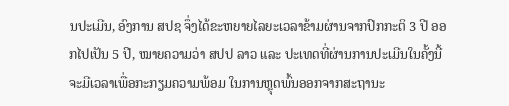ນປະເມີນ, ອົງການ ສປຊ ຈຶ່ງໄດ້ຂະຫຍາຍໄລຍະເວລາຂ້າມຜ່ານຈາກປົກກະຕິ 3 ປີ ອອກໄປເປັນ 5 ປີ, ໝາຍຄວາມວ່າ ສປປ ລາວ ແລະ ປະເທດທີ່ຜ່ານການປະເມີນໃນຄັ້ງນີ້ ຈະມີເວລາເພື່ອກະກຽມຄວາມພ້ອມ ໃນການຫຼຸດພົ້ນອອກຈາກສະຖານະ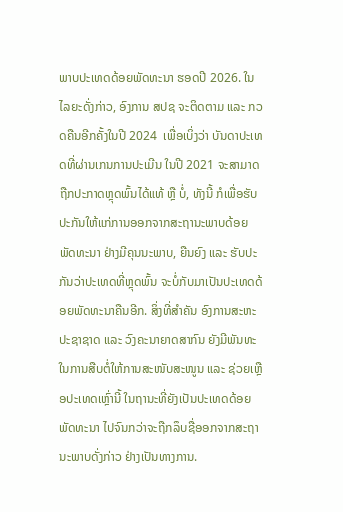ພາບປະເທດດ້ອຍພັດທະນາ ຮອດປີ 2026. ໃນໄລຍະດັ່ງກ່າວ, ອົງການ ສປຊ ຈະຕິດຕາມ ແລະ ກວດຄືນອີກຄັ້ງໃນປີ 2024  ເພື່ອເບິ່ງວ່າ ບັນດາປະເທດທີ່ຜ່ານເກນການປະເມີນ ໃນປີ 2021 ຈະສາມາດຖືກປະກາດຫຼຸດພົ້ນໄດ້ແທ້ ຫຼື ບໍ່, ທັງນີ້ ກໍເພື່ອຮັບປະກັນໃຫ້ແກ່ການອອກຈາກສະຖານະພາບດ້ອຍພັດທະນາ ຢ່າງມີຄຸນນະພາບ, ຍືນຍົງ ແລະ ຮັບປະກັນວ່າປະເທດທີ່ຫຼຸດພົ້ນ ຈະບໍ່ກັບມາເປັນປະເທດດ້ອຍພັດທະນາຄືນອີກ. ສິ່ງທີ່ສຳຄັນ ອົງການສະຫະປະຊາຊາດ ແລະ ວົງຄະນາຍາດສາກົນ ຍັງມີພັນທະໃນການສືບຕໍ່ໃຫ້ການສະໜັບສະໜູນ ແລະ ຊ່ວຍເຫຼືອປະເທດເຫຼົ່ານີ້ ໃນຖານະທີ່ຍັງເປັນປະເທດດ້ອຍພັດທະນາ ໄປຈົນກວ່າຈະຖືກລຶບຊື່ອອກຈາກສະຖານະພາບດັ່ງກ່າວ ຢ່າງເປັນທາງການ.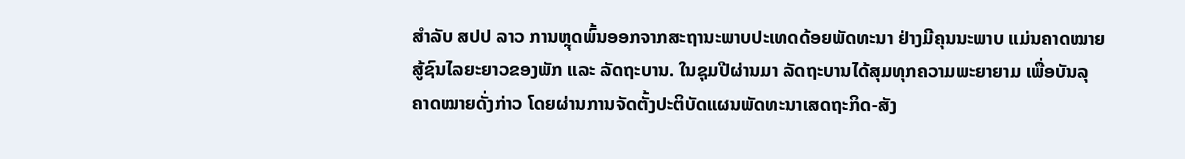ສຳລັບ ສປປ ລາວ ການຫຼຸດພົ້ນອອກຈາກສະຖານະພາບປະເທດດ້ອຍພັດທະນາ ຢ່າງມີຄຸນນະພາບ ແມ່ນຄາດໝາຍສູ້ຊົນໄລຍະຍາວຂອງພັກ ແລະ ລັດຖະບານ. ໃນຊຸມປີຜ່ານມາ ລັດຖະບານໄດ້ສຸມທຸກຄວາມພະຍາຍາມ ເພື່ອບັນລຸຄາດໝາຍດັ່ງກ່າວ ໂດຍຜ່ານການຈັດຕັ້ງປະຕິບັດແຜນພັດທະນາເສດຖະກິດ-ສັງ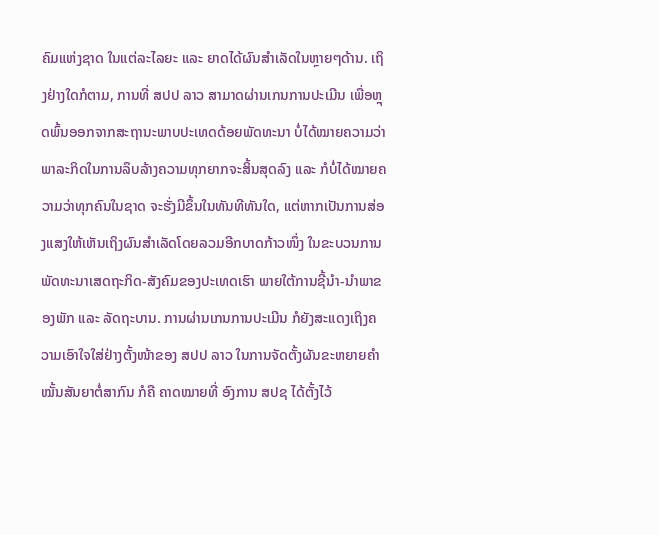ຄົມແຫ່ງຊາດ ໃນແຕ່ລະໄລຍະ ແລະ ຍາດໄດ້ຜົນສຳເລັດໃນຫຼາຍໆດ້ານ. ເຖິງຢ່າງໃດກໍຕາມ, ການທີ່ ສປປ ລາວ ສາມາດຜ່ານເກນການປະເມີນ ເພື່ອຫຼຸດພົ້ນອອກຈາກສະຖານະພາບປະເທດດ້ອຍພັດທະນາ ບໍ່ໄດ້ໝາຍຄວາມວ່າພາລະກິດໃນການລຶບລ້າງຄວາມທຸກຍາກຈະສິ້ນສຸດລົງ ແລະ ກໍບໍ່ໄດ້ໝາຍຄວາມວ່າທຸກຄົນໃນຊາດ ຈະຮັ່ງມີຂຶ້ນໃນທັນທີທັນໃດ, ແຕ່ຫາກເປັນການສ່ອງແສງໃຫ້ເຫັນເຖິງຜົນສຳເລັດໂດຍລວມອີກບາດກ້າວໜຶ່ງ ໃນຂະບວນການພັດທະນາເສດຖະກິດ-ສັງຄົມຂອງປະເທດເຮົາ ພາຍໃຕ້ການຊີ້ນຳ-ນຳພາຂອງພັກ ແລະ ລັດຖະບານ. ການຜ່ານເກນການປະເມີນ ກໍຍັງສະແດງເຖິງຄວາມເອົາໃຈໃສ່ຢ່າງຕັ້ງໜ້າຂອງ ສປປ ລາວ ໃນການຈັດຕັ້ງຜັນຂະຫຍາຍຄຳໝັ້ນສັນຍາຕໍ່ສາກົນ ກໍຄື ຄາດໝາຍທີ່ ອົງການ ສປຊ ໄດ້ຕັ້ງໄວ້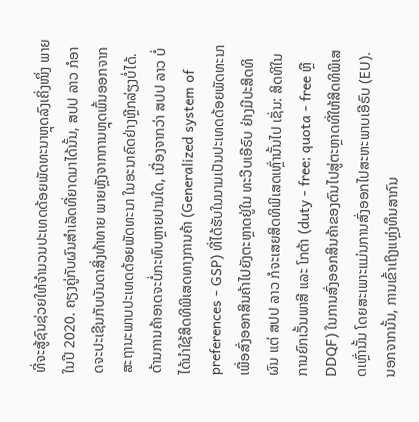ທີ່ຈະສູ້ຊົນຊ່ວຍໃຫ້ຈຳນວນປະເທດດ້ອຍພັດທະນາຫຼຸດລົງເຄິ່ງໜຶ່ງ ພາຍໃນປີ 2020. ຄຽງຄູ່ກັບຜົນສຳເລັດທີ່ຍາດມາໄດ້ນັ້ນ, ສປປ ລາວ ກໍອາດຈະປະເຊີນກັບບັນດາສິ່ງທ້າທາຍ ພາຍຫຼັງຈາກການຫຼຸດພົ້ນອອກຈາກສະຖານະພາບປະເທດດ້ອຍພັດທະນາ ໃນອະນາຄົດຢ່າງຫຼີກລ່ຽງບໍ່ໄດ້. ດ້ານການຄ້າອາດຈະບໍ່ກະທົບຫຼາຍປານໃດ, ເນື່ອງຈາກວ່າ ສປປ ລາວ ບໍ່ໄດ້ນຳໃຊ້ສິດທິພິເສດທາງການຄ້າ (Generalized system of preferences - GSP) ທີ່ໄດ້ຮັບໃນນາມເປັນປະເທດດ້ອຍພັດທະນາ ເພື່ອສົ່ງອອກສິນຄ້າໄປຍັງຕະຫຼາດຢູ່ໃນ ທະວີບເອີຣົບ ຢ່າງມີປະສິດທິຜົນ ແຕ່ ສປປ ລາວ ກໍຈະເສຍສິດທິພິເສດເຫຼົ່ານັ້ນໄປ ເຊັ່ນ: ສິດທິໃນການຍົກເວັ້ນພາສີ ແລະ ໂກຕ້າ (duty - free; quota - free ຫຼື DDQF) ໃນການສົ່ງອອກສິນຄ້າຂອງຕົນໄປສູ່ຕະຫຼາດທີ່ໃຫ້ສິດທິພິເສດເຫຼົ່ານັ້ນ ໂດຍສະເພາະແມ່ນການສົ່ງອອກໄປສະຫະພາບເອີຣົບ (EU). ນອກຈາກນັ້ນ, ການເຂົ້າເຖິງແຫຼ່ງທຶນສາກົນ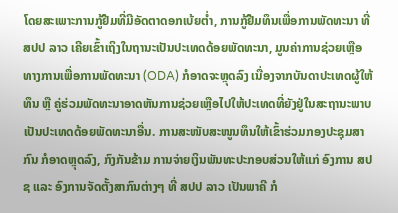ໂດຍສະເພາະການກູ້ຢືມທີ່ມີອັດຕາດອກເບ້ຍຕໍ່າ, ການກູ້ຢືມທຶນເພື່ອການພັດທະນາ ທີ່ ສປປ ລາວ ເຄີຍເຂົ້າເຖິງໃນຖານະເປັນປະເທດດ້ອຍພັດທະນາ, ມູນຄ່າການຊ່ວຍເຫຼືອທາງການເພື່ອການພັດທະນາ (ODA) ກໍອາດຈະຫຼຸດລົງ ເນື່ອງຈາກບັນດາປະເທດຜູ້ໃຫ້ທຶນ ຫຼື ຄູ່ຮ່ວມພັດທະນາອາດຫັນການຊ່ວຍເຫຼືອໄປໃຫ້ປະເທດທີ່ຍັງຢູ່ໃນສະຖານະພາບເປັນປະເທດດ້ອຍພັດທະນາອື່ນ. ການສະໜັບສະໜູນທຶນໃຫ້ເຂົ້າຮ່ວມກອງປະຊຸມສາກົນ ກໍອາດຫຼຸດລົງ, ກົງກັນຂ້າມ ການຈ່າຍເງິນພັນທະປະກອບສ່ວນໃຫ້ແກ່ ອົງການ ສປຊ ແລະ ອົງການຈັດຕັ້ງສາກົນຕ່າງໆ ທີ່ ສປປ ລາວ ເປັນພາຄີ ກໍ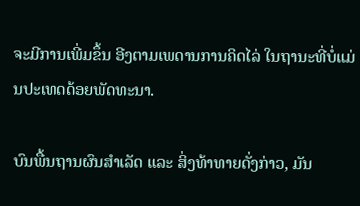ຈະມີການເພີ່ມຂຶ້ນ ອີງຕາມເພດານການຄິດໄລ່ ໃນຖານະທີ່ບໍ່ແມ່ນປະເທດດ້ອຍພັດທະນາ.

ບົນພື້ນຖານຜົນສຳເລັດ ແລະ ສິ່ງທ້າທາຍດັ່ງກ່າວ, ມັນ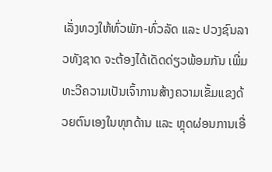ເລັ່ງທວງໃຫ້ທົ່ວພັກ-ທົ່ວລັດ ແລະ ປວງຊົນລາວທັງຊາດ ຈະຕ້ອງໄດ້ເດັດດ່ຽວພ້ອມກັນ ເພີ່ມທະວີຄວາມເປັນເຈົ້າການສ້າງຄວາມເຂັ້ມແຂງດ້ວຍຕົນເອງໃນທຸກດ້ານ ແລະ ຫຼຸດຜ່ອນການເອື່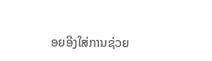ອຍອີງໃສ່ການຊ່ວຍ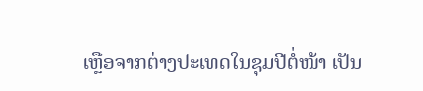ເຫຼືອຈາກຕ່າງປະເທດໃນຊຸມປີຕໍ່ໜ້າ ເປັນ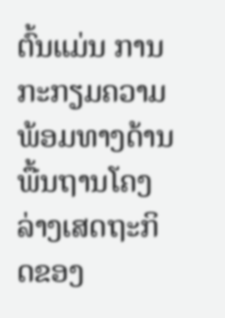ຕົ້ນແມ່ນ ການກະກຽມຄວາມພ້ອມທາງດ້ານພື້ນຖານໂຄງລ່າງເສດຖະກິດຂອງ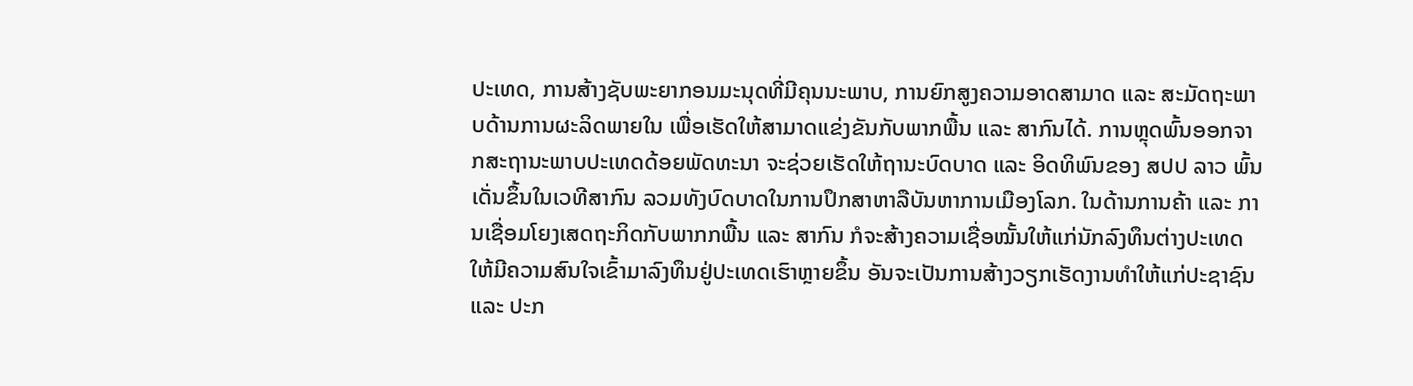ປະເທດ, ການສ້າງຊັບພະຍາກອນມະນຸດທີ່ມີຄຸນນະພາບ, ການຍົກສູງຄວາມອາດສາມາດ ແລະ ສະມັດຖະພາບດ້ານການຜະລິດພາຍໃນ ເພື່ອເຮັດໃຫ້ສາມາດແຂ່ງຂັນກັບພາກພື້ນ ແລະ ສາກົນໄດ້. ການຫຼຸດພົ້ນອອກຈາກສະຖານະພາບປະເທດດ້ອຍພັດທະນາ ຈະຊ່ວຍເຮັດໃຫ້ຖານະບົດບາດ ແລະ ອິດທິພົນຂອງ ສປປ ລາວ ພົ້ນເດັ່ນຂຶ້ນໃນເວທີສາກົນ ລວມທັງບົດບາດໃນການປຶກສາຫາລືບັນຫາການເມືອງໂລກ. ໃນດ້ານການຄ້າ ແລະ ການເຊື່ອມໂຍງເສດຖະກິດກັບພາກກພື້ນ ແລະ ສາກົນ ກໍຈະສ້າງຄວາມເຊື່ອໝັ້ນໃຫ້ແກ່ນັກລົງທຶນຕ່າງປະເທດ ໃຫ້ມີຄວາມສົນໃຈເຂົ້າມາລົງທຶນຢູ່ປະເທດເຮົາຫຼາຍຂຶ້ນ ອັນຈະເປັນການສ້າງວຽກເຮັດງານທຳໃຫ້ແກ່ປະຊາຊົນ ແລະ ປະກ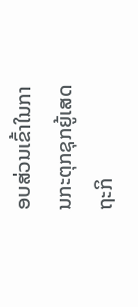ອບສ່ວນເຂົ້າໃນການກະຕຸກຊຸກຍູ້ເສດຖະກິ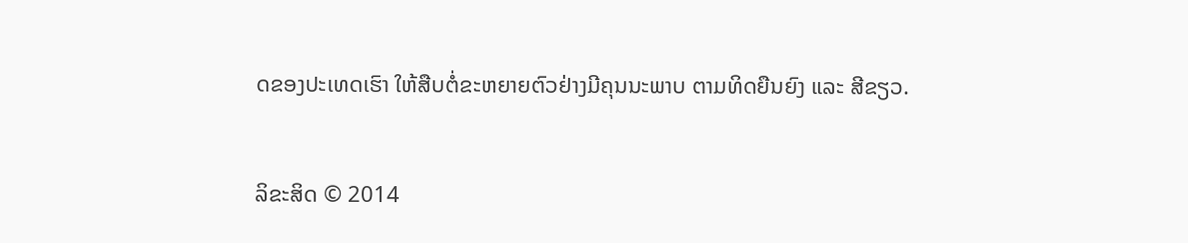ດຂອງປະເທດເຮົາ ໃຫ້ສືບຕໍ່ຂະຫຍາຍຕົວຢ່າງມີຄຸນນະພາບ ຕາມທິດຍືນຍົງ ແລະ ສີຂຽວ.


ລິຂະສິດ © 2014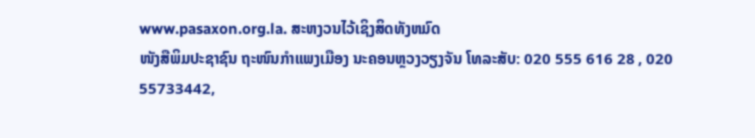www.pasaxon.org.la. ສະຫງວນໄວ້ເຊິງສິດທັງຫມົດ
ໜັງສືພິມປະຊາຊົນ ຖະໜົນກຳແພງເມືອງ ນະຄອນຫຼວງວຽງຈັນ ໂທລະສັບ: 020 555 616 28 , 020 55733442,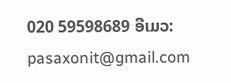020 59598689 ອີເມວ: pasaxonit@gmail.com